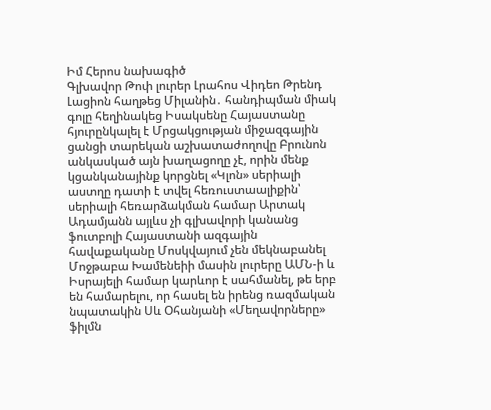Իմ Հերոս նախագիծ
Գլխավոր Թոփ լուրեր Լրահոս Վիդեո Թրենդ
Լացիոն հաղթեց Միլանին․ հանդիպման միակ գոլը հեղինակեց Իսակսենը Հայաստանը հյուրընկալել է Մրցակցության միջազգային ցանցի տարեկան աշխատաժողովը Բրունոն անկասկած այն խաղացողը չէ, որին մենք կցանկանայինք կորցնել «Կլոն» սերիալի աստղը դատի է տվել հեռուստաալիքին՝ սերիալի հեռարձակման համար Արտակ Ադամյանն այլևս չի գլխավորի կանանց ֆուտբոլի Հայաստանի ազգային հավաքականը Մոսկվայում չեն մեկնաբանել Մոջթաբա Խամենեիի մասին լուրերը ԱՄՆ-ի և Իսրայելի համար կարևոր է սահմանել, թե երբ են համարելու, որ հասել են իրենց ռազմական նպատակին Սև Օհանյանի «Մեղավորները» ֆիլմն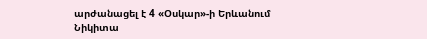արժանացել է 4 «Օսկար»-ի Երևանում Նիկիտա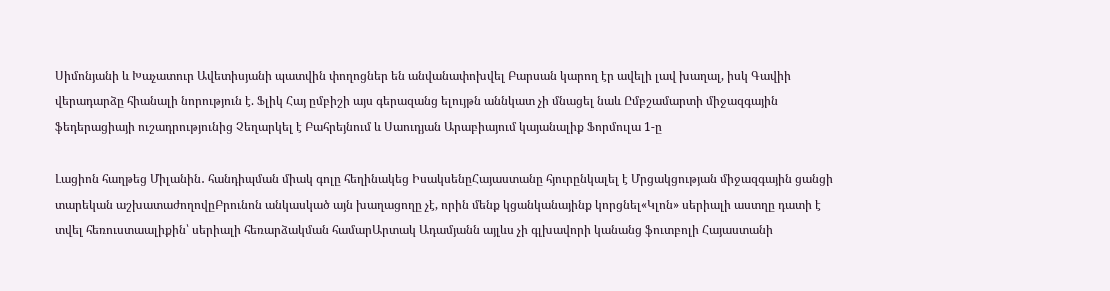Սիմոնյանի և Խաչատուր Ավետիսյանի պատվին փողոցներ են անվանափոխվել Բարսան կարող էր ավելի լավ խաղալ, իսկ Գավիի վերադարձը հիանալի նորություն է. Ֆլիկ Հայ ըմբիշի այս գերազանց ելույթն աննկատ չի մնացել նաև Ըմբշամարտի միջազգային ֆեդերացիայի ուշադրությունից Չեղարկել է Բահրեյնում և Սաուդյան Արաբիայում կայանալիք Ֆորմուլա 1-ը

Լացիոն հաղթեց Միլանին․ հանդիպման միակ գոլը հեղինակեց ԻսակսենըՀայաստանը հյուրընկալել է Մրցակցության միջազգային ցանցի տարեկան աշխատաժողովըԲրունոն անկասկած այն խաղացողը չէ, որին մենք կցանկանայինք կորցնել«Կլոն» սերիալի աստղը դատի է տվել հեռուստաալիքին՝ սերիալի հեռարձակման համարԱրտակ Ադամյանն այլևս չի գլխավորի կանանց ֆուտբոլի Հայաստանի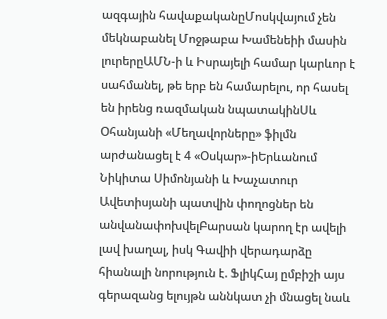ազգային հավաքականըՄոսկվայում չեն մեկնաբանել Մոջթաբա Խամենեիի մասին լուրերըԱՄՆ-ի և Իսրայելի համար կարևոր է սահմանել, թե երբ են համարելու, որ հասել են իրենց ռազմական նպատակինՍև Օհանյանի «Մեղավորները» ֆիլմն արժանացել է 4 «Օսկար»-իԵրևանում Նիկիտա Սիմոնյանի և Խաչատուր Ավետիսյանի պատվին փողոցներ են անվանափոխվելԲարսան կարող էր ավելի լավ խաղալ, իսկ Գավիի վերադարձը հիանալի նորություն է. ՖլիկՀայ ըմբիշի այս գերազանց ելույթն աննկատ չի մնացել նաև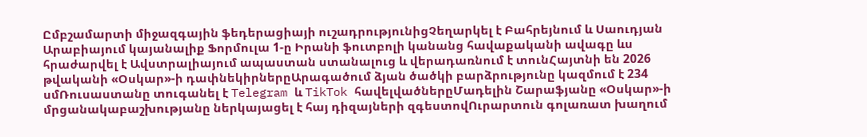Ըմբշամարտի միջազգային ֆեդերացիայի ուշադրությունիցՉեղարկել է Բահրեյնում և Սաուդյան Արաբիայում կայանալիք Ֆորմուլա 1-ը Իրանի ֆուտբոլի կանանց հավաքականի ավագը ևս հրաժարվել է Ավստրալիայում ապաստան ստանալուց և վերադառնում է տունՀայտնի են 2026 թվականի «Օսկար»-ի դափնեկիրներըԱրագածում ձյան ծածկի բարձրությունը կազմում է 234 սմՌուսաստանը տուգանել է Telegram և TikTok հավելվածներըՄադելին Շարաֆյանը «Օսկար»-ի մրցանակաբաշխությանը ներկայացել է հայ դիզայների զգեստովՈւրարտուն գոլառատ խաղում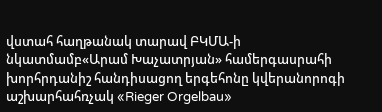վստահ հաղթանակ տարավ ԲԿՄԱ-ի նկատմամբ«Արամ Խաչատրյան» համերգասրահի խորհրդանիշ հանդիսացող երգեհոնը կվերանորոգի աշխարհահռչակ «Rieger Orgelbau»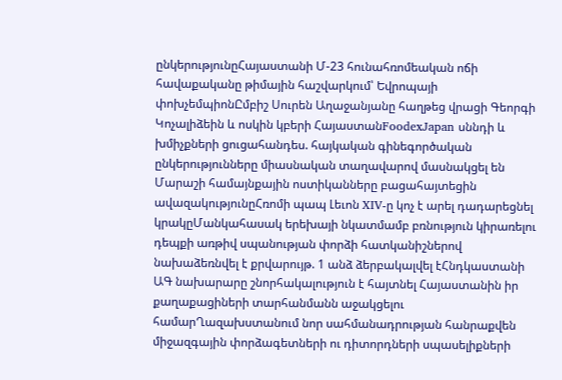ընկերությունըՀայաստանի Մ-23 հունահռոմեական ոճի հավաքականը թիմային հաշվարկում՝ Եվրոպայի փոխչեմպիոնԸմբիշ Սուրեն Աղաջանյանը հաղթեց վրացի Գեորգի Կոչալիձեին և ոսկին կբերի ՀայաստանFoodexJapan սննդի և խմիչքների ցուցահանդես. հայկական գինեգործական ընկերությունները միասնական տաղավարով մասնակցել են Մարաշի համայնքային ոստիկանները բացահայտեցին ավազակությունըՀռոմի պապ Լեւոն XIV-ը կոչ է արել դադարեցնել կրակըՄանկահասակ երեխայի նկատմամբ բռնություն կիրառելու դեպքի առթիվ սպանության փորձի հատկանիշներով նախաձեռնվել է քրվարույթ. 1 անձ ձերբակալվել էՀնդկաստանի ԱԳ նախարարը շնորհակալություն է հայտնել Հայաստանին իր քաղաքացիների տարհանմանն աջակցելու համարՂազախստանում նոր սահմանադրության հանրաքվեն միջազգային փորձագետների ու դիտորդների սպասելիքների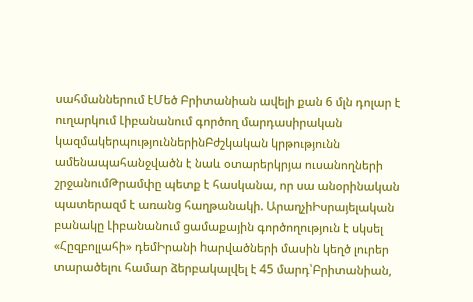սահմաններում էՄեծ Բրիտանիան ավելի քան 6 մլն դոլար է ուղարկում Լիբանանում գործող մարդասիրական կազմակերպություններինԲժշկական կրթությունն ամենապահանջվածն է նաև օտարերկրյա ուսանողների շրջանումԹրամփը պետք է հասկանա, որ սա անօրինական պատերազմ է առանց հաղթանակի. ԱրաղչիԻսրայելական բանակը Լիբանանում ցամաքային գործողություն է սկսել «Հըզբոլլահի» դեմԻրանի hարվածների մասին կեղծ լուրեր տարածելու համար ձերբակալվել է 45 մարդ՝Բրիտանիան,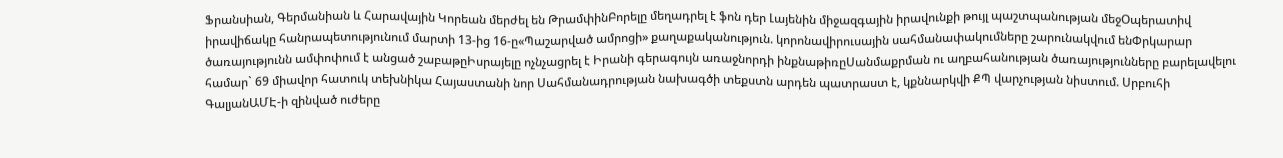Ֆրանսիան, Գերմանիան և Հարավային Կորեան մերժել են ԹրամփինԲորելը մեղադրել է ֆոն դեր Լայենին միջազգային իրավունքի թույլ պաշտպանության մեջՕպերատիվ իրավիճակը հանրապետությունում մարտի 13-ից 16-ը«Պաշարված ամրոցի» քաղաքականություն. կորոնավիրուսային սահմանափակումները շարունակվում ենՓրկարար ծառայությունն ամփոփում է անցած շաբաթըԻսրայելը ոչնչացրել է Իրանի գերագույն առաջնորդի ինքնաթիռըՍանմաքրման ու աղբահանության ծառայությունները բարելավելու համար` 69 միավոր հատուկ տեխնիկա Հայաստանի նոր Սահմանադրության նախագծի տեքստն արդեն պատրաստ է, կքննարկվի ՔՊ վարչության նիստում. Սրբուհի ԳալյանԱՄԷ-ի զինված ուժերը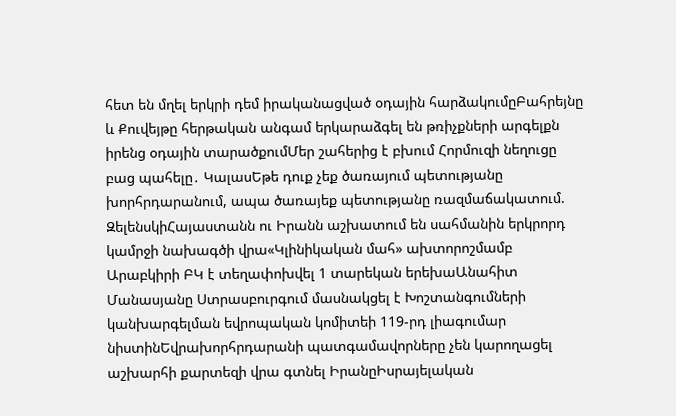հետ են մղել երկրի դեմ իրականացված օդային հարձակումըԲահրեյնը և Քուվեյթը հերթական անգամ երկարաձգել են թռիչքների արգելքն իրենց օդային տարածքումՄեր շահերից է բխում Հորմուզի նեղուցը բաց պահելը․ ԿալասԵթե դուք չեք ծառայում պետությանը խորհրդարանում, ապա ծառայեք պետությանը ռազմաճակատում. ԶելենսկիՀայաստանն ու Իրանն աշխատում են սահմանին երկրորդ կամրջի նախագծի վրա«Կլինիկական մահ» ախտորոշմամբ Արաբկիրի ԲԿ է տեղափոխվել 1 տարեկան երեխաԱնահիտ Մանասյանը Ստրասբուրգում մասնակցել է Խոշտանգումների կանխարգելման եվրոպական կոմիտեի 119-րդ լիագումար նիստինԵվրախորհրդարանի պատգամավորները չեն կարողացել աշխարհի քարտեզի վրա գտնել ԻրանըԻսրայելական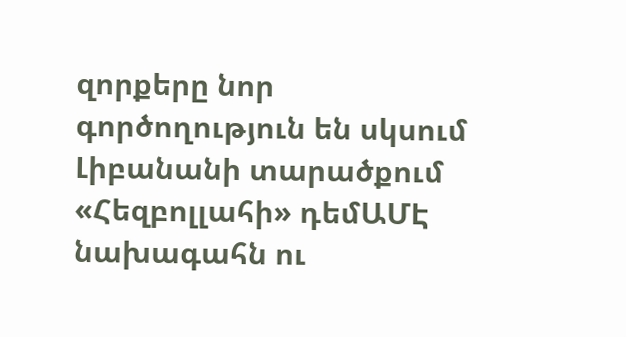զորքերը նոր գործողություն են սկսում Լիբանանի տարածքում «Հեզբոլլահի» դեմԱՄԷ նախագահն ու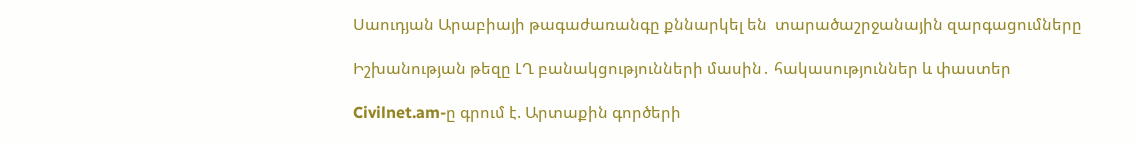Սաուդյան Արաբիայի թագաժառանգը քննարկել են  տարածաշրջանային զարգացումները

Իշխանության թեզը ԼՂ բանակցությունների մասին․ հակասություններ և փաստեր

Civilnet.am-ը գրում է. Արտաքին գործերի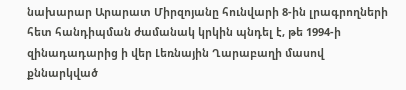նախարար Արարատ Միրզոյանը հունվարի 8-ին լրագրողների հետ հանդիպման ժամանակ կրկին պնդել է, թե 1994-ի զինադադարից ի վեր Լեռնային Ղարաբաղի մասով քննարկված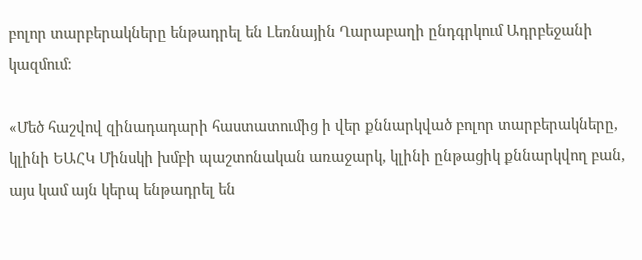բոլոր տարբերակները ենթադրել են Լեռնային Ղարաբաղի ընդգրկում Ադրբեջանի կազմում։

«Մեծ հաշվով զինադադարի հաստատումից ի վեր քննարկված բոլոր տարբերակները, կլինի ԵԱՀԿ Մինսկի խմբի պաշտոնական առաջարկ, կլինի ընթացիկ քննարկվող բան, այս կամ այն կերպ ենթադրել են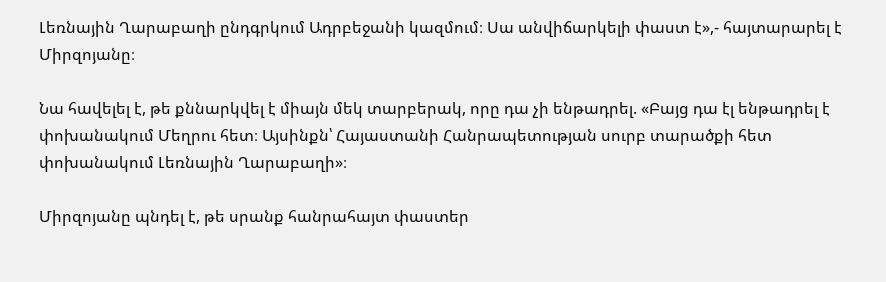Լեռնային Ղարաբաղի ընդգրկում Ադրբեջանի կազմում։ Սա անվիճարկելի փաստ է»,- հայտարարել է Միրզոյանը։

Նա հավելել է, թե քննարկվել է միայն մեկ տարբերակ, որը դա չի ենթադրել. «Բայց դա էլ ենթադրել է փոխանակում Մեղրու հետ։ Այսինքն՝ Հայաստանի Հանրապետության սուրբ տարածքի հետ փոխանակում Լեռնային Ղարաբաղի»։

Միրզոյանը պնդել է, թե սրանք հանրահայտ փաստեր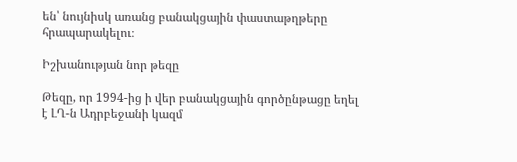են՝ նույնիսկ առանց բանակցային փաստաթղթերը հրապարակելու։

Իշխանության նոր թեզը

Թեզը, որ 1994-ից ի վեր բանակցային գործընթացը եղել է ԼՂ-ն Ադրբեջանի կազմ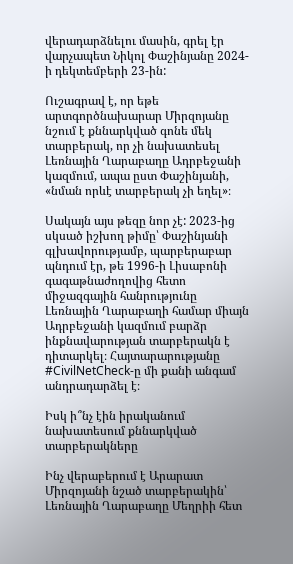վերադարձնելու մասին, գրել էր վարչապետ Նիկոլ Փաշինյանը 2024-ի դեկտեմբերի 23-ին:

Ուշագրավ է, որ եթե արտգործնախարար Միրզոյանը նշում է քննարկված գոնե մեկ տարբերակ, որ չի նախատեսել Լեռնային Ղարաբաղը Ադրբեջանի կազմում, ապա ըստ Փաշինյանի, «նման որևէ տարբերակ չի եղել»։

Սակայն այս թեզը նոր չէ: 2023-ից սկսած իշխող թիմը՝ Փաշինյանի գլխավորությամբ, պարբերաբար պնդում էր, թե 1996-ի Լիսաբոնի գագաթնաժողովից հետո միջազգային հանրությունը Լեռնային Ղարաբաղի համար միայն Ադրբեջանի կազմում բարձր ինքնավարության տարբերակն է դիտարկել։ Հայտարարությանը #CivilNetCheck-ը մի քանի անգամ անդրադարձել է։

Իսկ ի՞նչ էին իրականում նախատեսում քննարկված տարբերակները

Ինչ վերաբերում է Արարատ Միրզոյանի նշած տարբերակին՝ Լեռնային Ղարաբաղը Մեղրիի հետ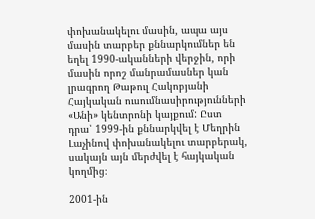փոխանակելու մասին, ապա այս մասին տարբեր քննարկումներ են եղել 1990-ականների վերջին, որի մասին որոշ մանրամասներ կան լրագրող Թաթուլ Հակոբյանի Հայկական ուսումնասիրությունների «Անի» կենտրոնի կայքում: Ըստ դրա՝ 1999-ին քննարկվել է Մեղրին Լաչինով փոխանակելու տարբերակ, սակայն այն մերժվել է հայկական կողմից։

2001-ին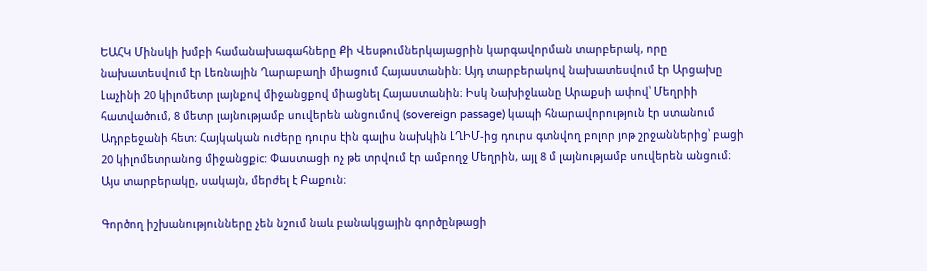ԵԱՀԿ Մինսկի խմբի համանախագահները Քի Վեսթումներկայացրին կարգավորման տարբերակ, որը նախատեսվում էր Լեռնային Ղարաբաղի միացում Հայաստանին։ Այդ տարբերակով նախատեսվում էր Արցախը Լաչինի 20 կիլոմետր լայնքով միջանցքով միացնել Հայաստանին։ Իսկ Նախիջևանը Արաքսի ափով՝ Մեղրիի հատվածում, 8 մետր լայնությամբ սուվերեն անցումով (sovereign passage) կապի հնարավորություն էր ստանում Ադրբեջանի հետ: Հայկական ուժերը դուրս էին գալիս նախկին ԼՂԻՄ-ից դուրս գտնվող բոլոր յոթ շրջաններից՝ բացի 20 կիլոմետրանոց միջանցքic: Փաստացի ոչ թե տրվում էր ամբողջ Մեղրին, այլ 8 մ լայնությամբ սուվերեն անցում։ Այս տարբերակը, սակայն, մերժել է Բաքուն։

Գործող իշխանությունները չեն նշում նաև բանակցային գործընթացի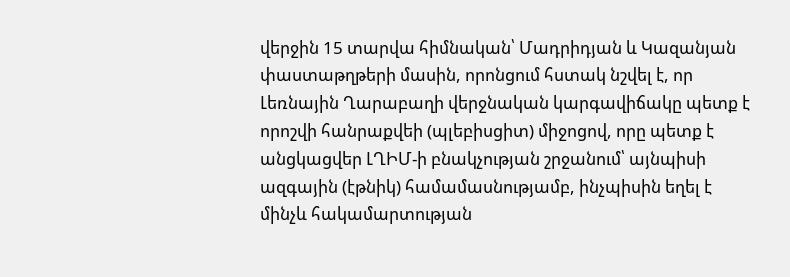վերջին 15 տարվա հիմնական՝ Մադրիդյան և Կազանյան փաստաթղթերի մասին, որոնցում հստակ նշվել է, որ Լեռնային Ղարաբաղի վերջնական կարգավիճակը պետք է որոշվի հանրաքվեի (պլեբիսցիտ) միջոցով, որը պետք է անցկացվեր ԼՂԻՄ-ի բնակչության շրջանում՝ այնպիսի ազգային (էթնիկ) համամասնությամբ, ինչպիսին եղել է մինչև հակամարտության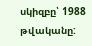սկիզբը՝ 1988 թվականը: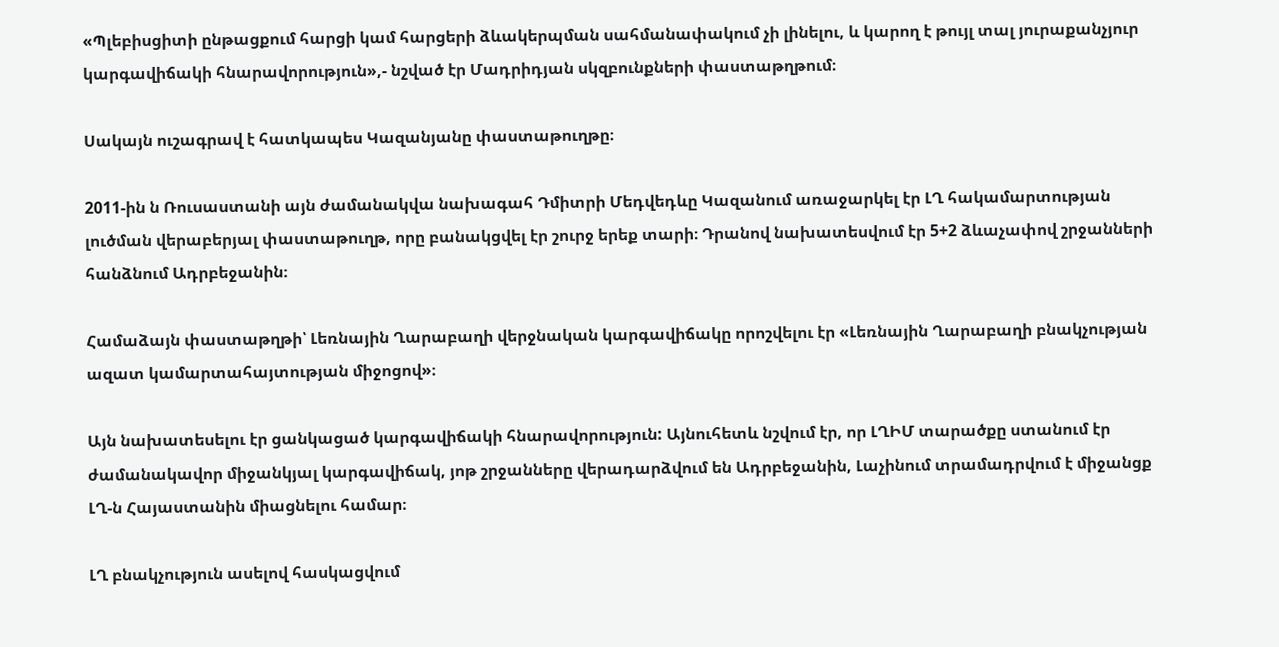«Պլեբիսցիտի ընթացքում հարցի կամ հարցերի ձևակերպման սահմանափակում չի լինելու, և կարող է թույլ տալ յուրաքանչյուր կարգավիճակի հնարավորություն»,- նշված էր Մադրիդյան սկզբունքների փաստաթղթում։

Սակայն ուշագրավ է հատկապես Կազանյանը փաստաթուղթը։

2011-ին ն Ռուսաստանի այն ժամանակվա նախագահ Դմիտրի Մեդվեդևը Կազանում առաջարկել էր ԼՂ հակամարտության լուծման վերաբերյալ փաստաթուղթ, որը բանակցվել էր շուրջ երեք տարի։ Դրանով նախատեսվում էր 5+2 ձևաչափով շրջանների հանձնում Ադրբեջանին։

Համաձայն փաստաթղթի՝ Լեռնային Ղարաբաղի վերջնական կարգավիճակը որոշվելու էր «Լեռնային Ղարաբաղի բնակչության ազատ կամարտահայտության միջոցով»։

Այն նախատեսելու էր ցանկացած կարգավիճակի հնարավորություն: Այնուհետև նշվում էր, որ ԼՂԻՄ տարածքը ստանում էր ժամանակավոր միջանկյալ կարգավիճակ, յոթ շրջանները վերադարձվում են Ադրբեջանին, Լաչինում տրամադրվում է միջանցք ԼՂ-ն Հայաստանին միացնելու համար։

ԼՂ բնակչություն ասելով հասկացվում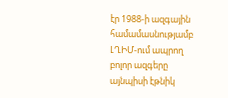էր 1988-ի ազգային համամասնությամբ ԼՂԻՄ-ում ապրող բոլոր ազգերը այնպիսի էթնիկ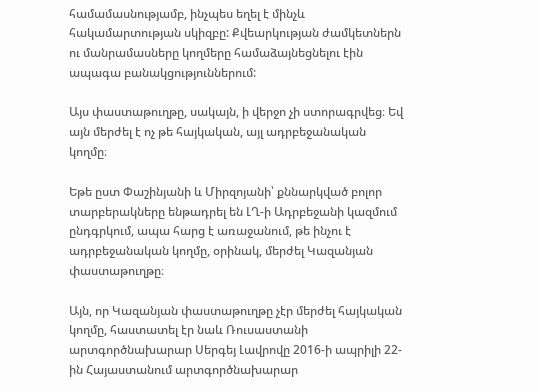համամասնությամբ, ինչպես եղել է մինչև հակամարտության սկիզբը: Քվեարկության ժամկետներն ու մանրամասները կողմերը համաձայնեցնելու էին ապագա բանակցություններում:

Այս փաստաթուղթը, սակայն, ի վերջո չի ստորագրվեց։ Եվ այն մերժել է ոչ թե հայկական, այլ ադրբեջանական կողմը։

Եթե ըստ Փաշինյանի և Միրզոյանի՝ քննարկված բոլոր տարբերակները ենթադրել են ԼՂ-ի Ադրբեջանի կազմում ընդգրկում, ապա հարց է առաջանում, թե ինչու է ադրբեջանական կողմը, օրինակ, մերժել Կազանյան փաստաթուղթը։

Այն, որ Կազանյան փաստաթուղթը չէր մերժել հայկական կողմը, հաստատել էր նաև Ռուսաստանի արտգործնախարար Սերգեյ Լավրովը 2016-ի ապրիլի 22-ին Հայաստանում արտգործնախարար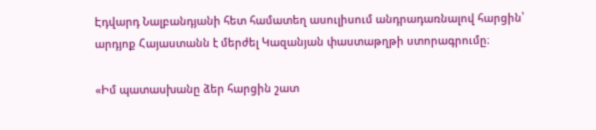Էդվարդ Նալբանդյանի հետ համատեղ ասուլիսում անդրադառնալով հարցին՝ արդյոք Հայաստանն է մերժել Կազանյան փաստաթղթի ստորագրումը։

«Իմ պատասխանը ձեր հարցին շատ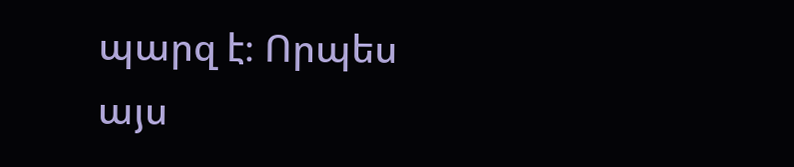պարզ է։ Որպես այս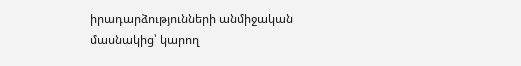իրադարձությունների անմիջական մասնակից՝ կարող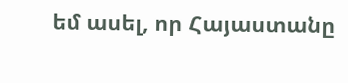եմ ասել, որ Հայաստանը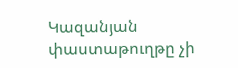Կազանյան փաստաթուղթը չի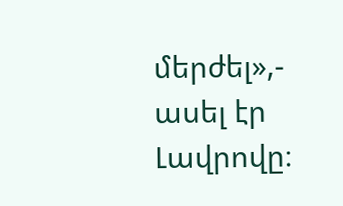մերժել»,- ասել էր Լավրովը։